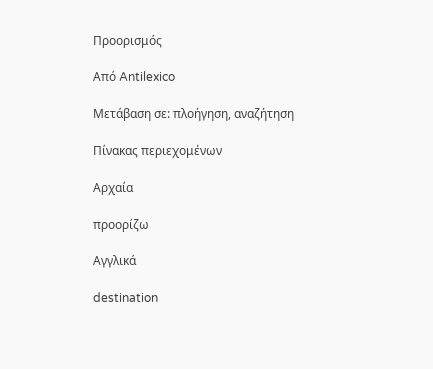Προορισμός

Από Antilexico

Μετάβαση σε: πλοήγηση, αναζήτηση

Πίνακας περιεχομένων

Αρχαία

προορίζω

Αγγλικά

destination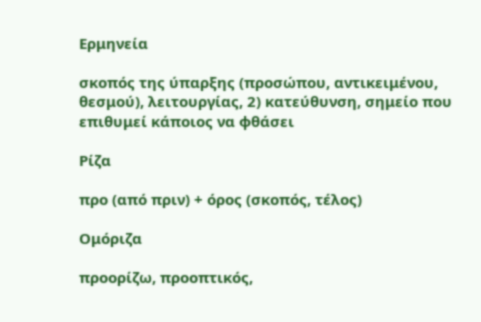Ερμηνεία

σκοπός της ύπαρξης (προσώπου, αντικειμένου, θεσμού), λειτουργίας, 2) κατεύθυνση, σημείο που επιθυμεί κάποιος να φθάσει

Ρίζα

προ (από πριν) + όρος (σκοπός, τέλος)

Ομόριζα

προορίζω, προοπτικός,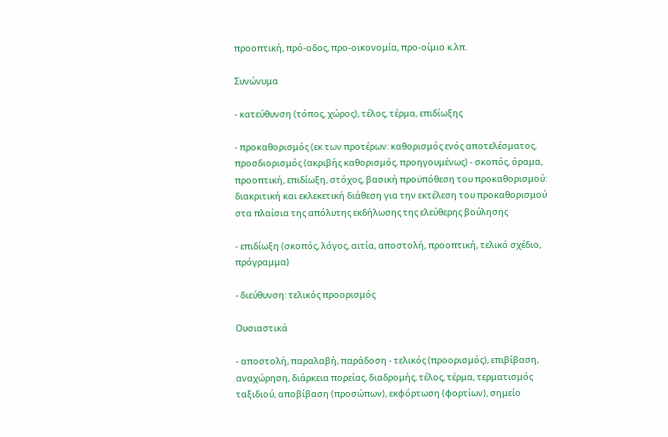προοπτική, πρό-οδος, προ-οικονομία, προ-οίμιο κ.λπ.

Συνώνυμα

- κατεύθυνση (τόπος, χώρος), τέλος, τέρμα, επιδίωξης

- προκαθορισμός (εκ των προτέρων: καθορισμός ενός αποτελέσματος, προσδιορισμός (ακριβής καθορισμός, προηγουμένως) - σκοπός, όραμα, προοπτική, επιδίωξη, στόχος, βασική προϋπόθεση του προκαθορισμού: διακριτική και εκλεκετική διάθεση για την εκτέλεση του προκαθορισμού στα πλαίσια της απόλυτης εκδήλωσης της ελεύθερης βούλησης

- επιδίωξη (σκοπός, λόγος, αιτία, αποστολή, προοπτική, τελικό σχέδιο, πρόγραμμα)

- διεύθυνση: τελικός προορισμός

Ουσιαστικά

- αποστολή, παραλαβή, παράδοση - τελικός (προορισμός), επιβίβαση, αναχώρηση, διάρκεια πορείας, διαδρομής, τέλος, τέρμα, τερματισμός ταξιδιού, αποβίβαση (προσώπων), εκφόρτωση (φορτίων), σημείο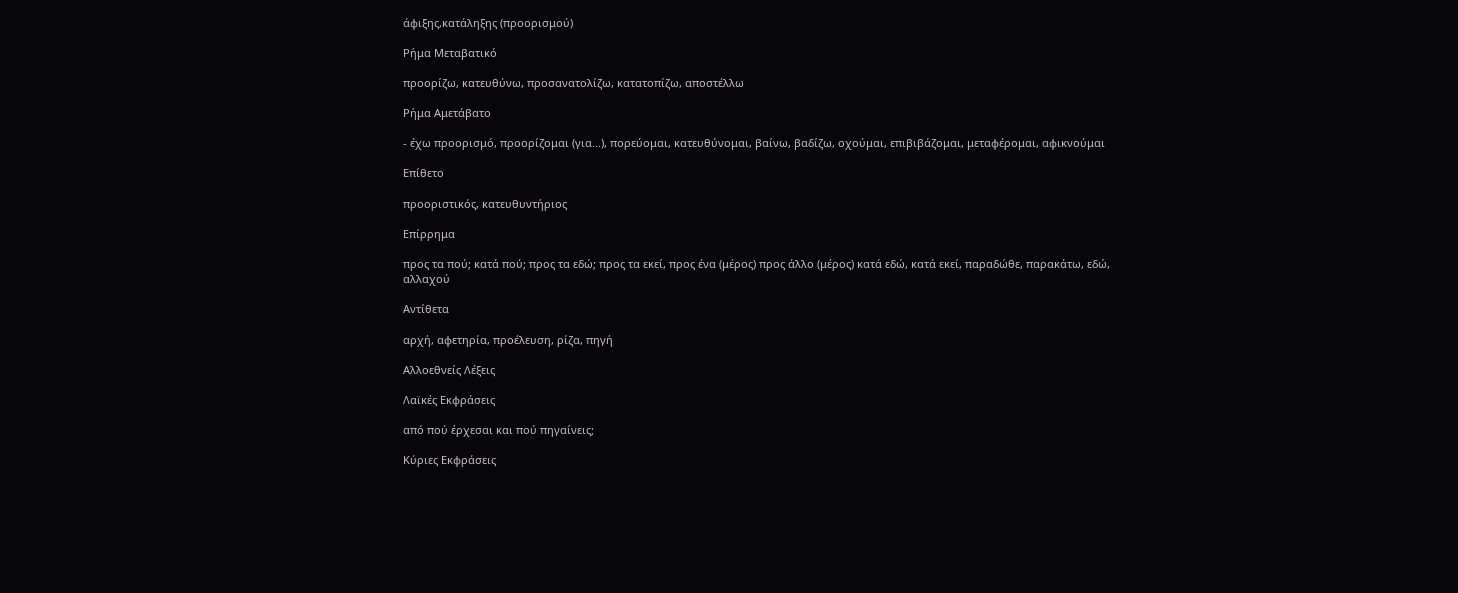άφιξης,κατάληξης (προορισμού)

Ρήμα Μεταβατικό

προορίζω, κατευθύνω, προσανατολίζω, κατατοπίζω, αποστέλλω

Ρήμα Αμετάβατο

- έχω προορισμό, προορίζομαι (για...), πορεύομαι, κατευθύνομαι, βαίνω, βαδίζω, οχούμαι, επιβιβάζομαι, μεταφέρομαι, αφικνούμαι

Επίθετο

προοριστικός, κατευθυντήριος

Επίρρημα

προς τα πού; κατά πού; προς τα εδώ; προς τα εκεί, προς ένα (μέρος) προς άλλο (μέρος) κατά εδώ, κατά εκεί, παραδώθε, παρακάτω, εδώ, αλλαχού

Αντίθετα

αρχή, αφετηρία, προέλευση, ρίζα, πηγή

Αλλοεθνείς Λέξεις

Λαϊκές Εκφράσεις

από πού έρχεσαι και πού πηγαίνεις;

Κύριες Εκφράσεις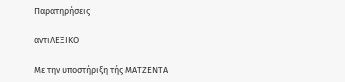Παρατηρήσεις

αντιΛΕΞΙΚΟ

Με την υποστήριξη τής ΜΑΤΖΕΝΤΑ